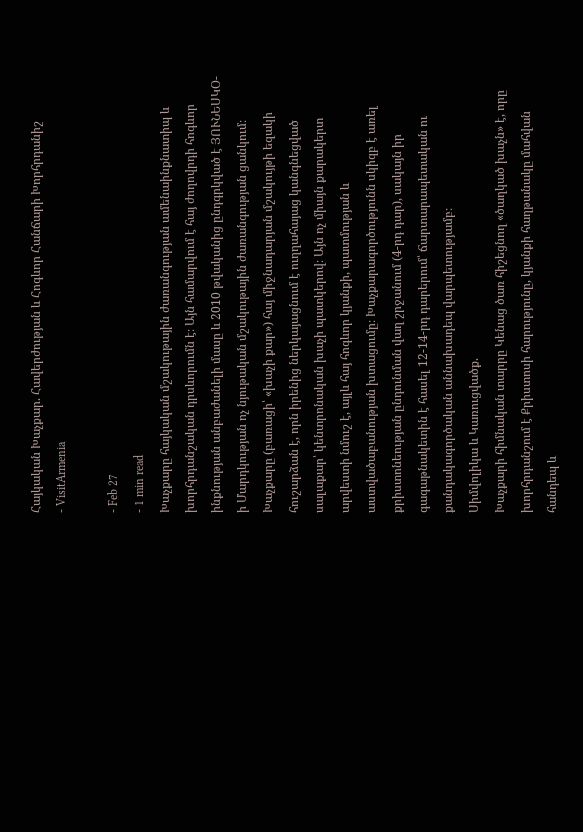Հայկական Խաչքար. Հավերժության և Հոգևոր Հանճարի Խորհրդանիշ
- VisitArmenia

- Feb 27
- 1 min read
Խաչքարը հայկական մշակութային ժառանգության ամենաինքնատիպ և խորհրդանշական դրսևորումն է։ Այն համարվում է հայ ժողովրդի հոգևոր ինքնության անբաժանելի մասը և 2010 թվականից ընդգրկված է ՅՈՒՆԵՍԿՕ-ի Մարդկության ոչ նյութական մշակութային ժառանգության ցանկում։
Խաչքարը (բառացի՝ «խաչի քար») հայ միջնադարյան մշակույթի եզակի հուշարձան է, որն իրենից ներկայացնում է ուղղահայաց կանգնեցված սալաքար՝ կենտրոնական խաչի պատկերով։ Այն ոչ միայն քարակերտ արվեստի նմուշ է, այլև հայ հոգևոր կյանքի, պատմության և աստվածաբանության խտացումը։ Խաչքարագործությունն սկիզբ է առել քրիստոնեության ընդունման վաղ շրջանում (4-րդ դար), սակայն իր գագաթնակետին է հասել 12-14-րդ դարերում՝ ճարտարապետական ու քանդակագործական աննախադեպ վարպետությամբ։
Սիմվոլիկա և Կառուցվածք.
Խաչքարի հիմնական տարրը Կենաց ծառ հիշեցնող «ծաղկած խաչն» է, որը խորհրդանշում է Քրիստոսի հարությունը, կյանքի հաղթանակը մահվան հանդեպ և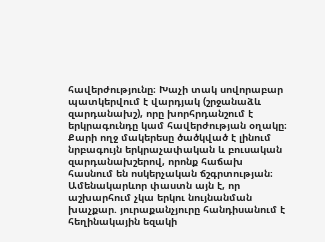հավերժությունը։ Խաչի տակ սովորաբար պատկերվում է վարդյակ (շրջանաձև զարդանախշ), որը խորհրդանշում է երկրագունդը կամ հավերժության օղակը։ Քարի ողջ մակերեսը ծածկված է լինում նրբագույն երկրաչափական և բուսական զարդանախշերով, որոնք հաճախ հասնում են ոսկերչական ճշգրտության։ Ամենակարևոր փաստն այն է, որ աշխարհում չկա երկու նույնանման խաչքար. յուրաքանչյուրը հանդիսանում է հեղինակային եզակի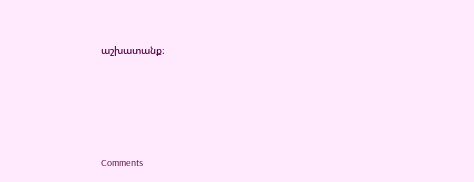աշխատանք։







Comments